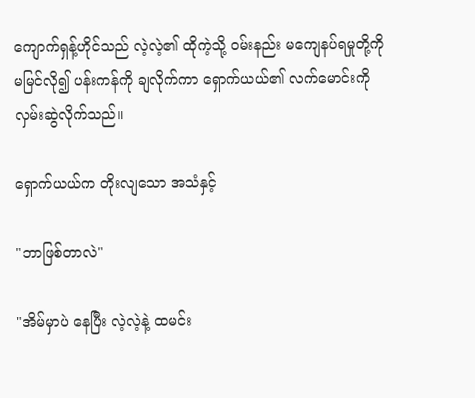ကျောက်ရှန့်ဟိုင်သည် လဲ့လဲ့၏ ထိုကဲ့သို့ ဝမ်းနည်း မကျေနပ်ရမှုတို့ကို မမြင်လို၍ ပန်းကန်ကို ချလိုက်ကာ ရှောက်ယယ်၏ လက်မောင်းကို လှမ်းဆွဲလိုက်သည်။

ရှောက်ယယ်က တိုးလျသော အသံနှင့်

"ဘာဖြစ်တာလဲ"

"အိမ်မှာပဲ နေပြီး လဲ့လဲ့နဲ့ ထမင်း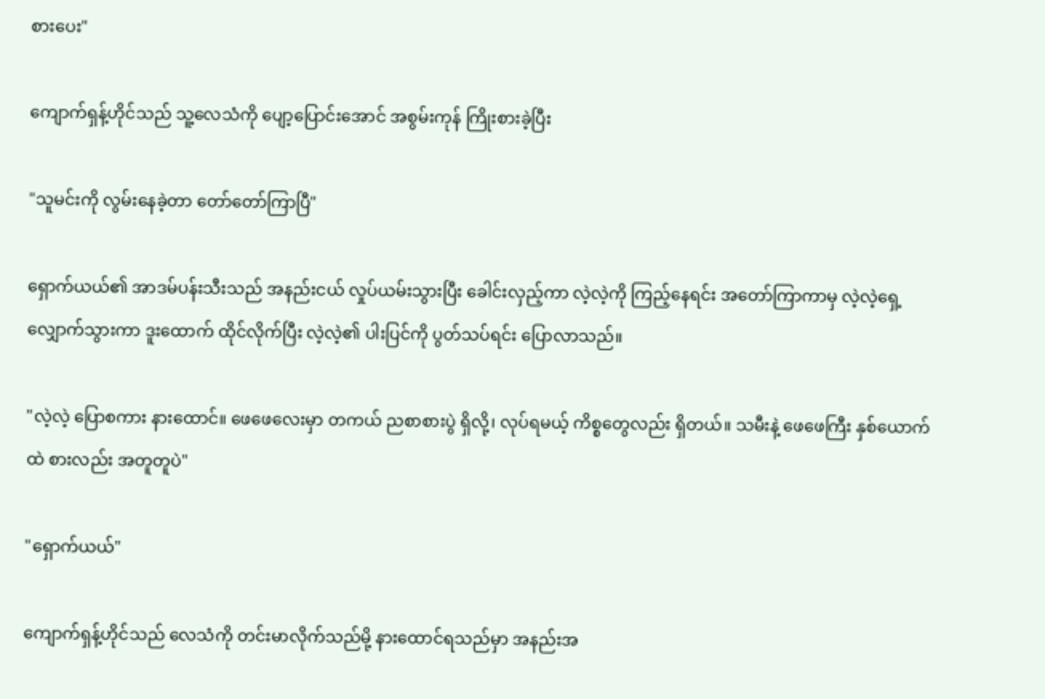စားပေး"

ကျောက်ရှန့်ဟိုင်သည် သူ့လေသံကို ပျော့ပြောင်းအောင် အစွမ်းကုန် ကြိုးစားခဲ့ပြီး

"သူမင်းကို လွမ်းနေခဲ့တာ တော်တော်ကြာပြီ"

ရှောက်ယယ်၏ အာဒမ်ပန်းသီးသည် အနည်းငယ် လှုပ်ယမ်းသွားပြီး ခေါင်းလှည့်ကာ လဲ့လဲ့ကို ကြည့်နေရင်း အတော်ကြာကာမှ လဲ့လဲ့ရှေ့ လျှောက်သွားကာ ဒူးထောက် ထိုင်လိုက်ပြီး လဲ့လဲ့၏ ပါးပြင်ကို ပွတ်သပ်ရင်း ပြောလာသည်။

"လဲ့လဲ့ ပြောစကား နားထောင်။ ဖေဖေလေးမှာ တကယ် ညစာစားပွဲ ရှိလို့၊ လုပ်ရမယ့် ကိစ္စတွေလည်း ရှိတယ်။ သမီးနဲ့ ဖေဖေကြီး နှစ်ယောက်ထဲ စားလည်း အတူတူပဲ"

"ရှောက်ယယ်"

ကျောက်ရှန့်ဟိုင်သည် လေသံကို တင်းမာလိုက်သည်မို့ နားထောင်ရသည်မှာ အနည်းအ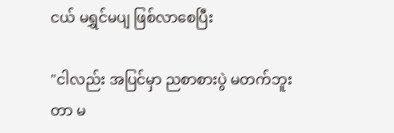ငယ် မရွှင်မပျ ဖြစ်လာစေပြီး

"ငါလည်း အပြင်မှာ ညစာစားပွဲ မတက်ဘူးတာ မ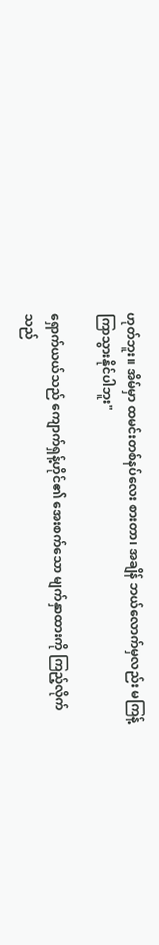ဟုတ်ဘူး။ အိမ်မှာ ထမင်းတစ်နပ်လေး စားတာ၊ အချိန် ဘယ်လောက်မှလည်း မကြန့်ကြာသွားနိုင်ပါဘူး"

ရှောက်ယယ်သည် ကျောက်ရှန့်ဟိုင်၏ အေးစက်သော မျက်နှာထားကို ကြည့်လိုက်သည်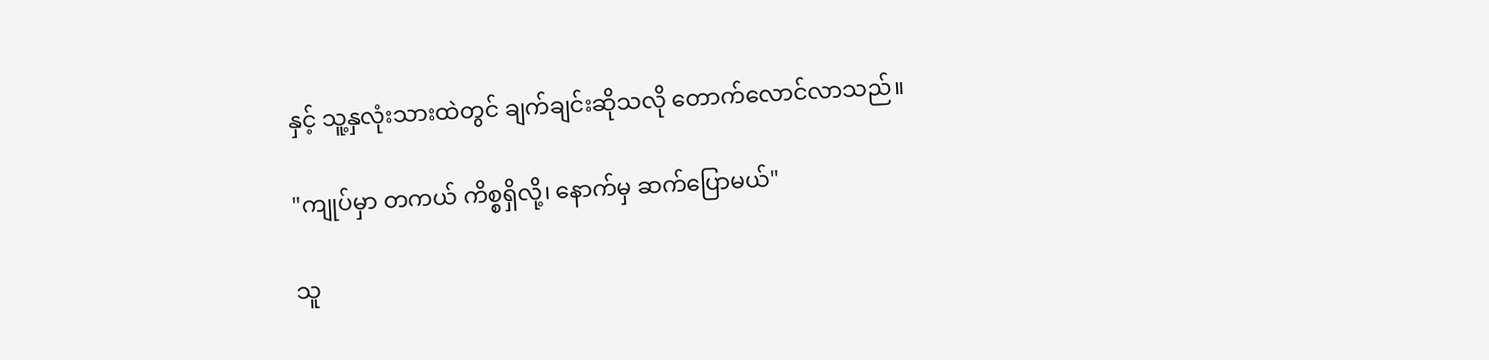နှင့် သူ့နှလုံးသားထဲတွင် ချက်ချင်းဆိုသလို တောက်လောင်လာသည်။

"ကျုပ်မှာ တကယ် ကိစ္စရှိလို့၊ နောက်မှ ဆက်ပြောမယ်"

သူ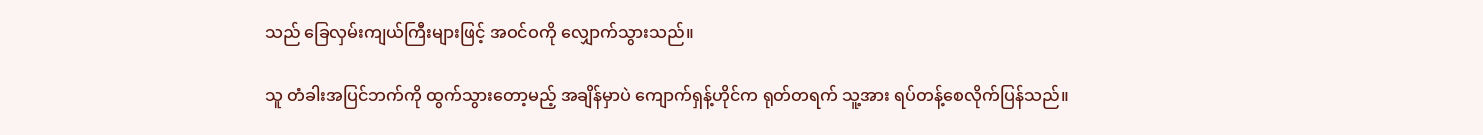သည် ခြေလှမ်းကျယ်ကြီးများဖြင့် အဝင်ဝကို လျှောက်သွားသည်။

သူ တံခါးအပြင်ဘက်ကို ထွက်သွားတော့မည့် အချိန်မှာပဲ ကျောက်ရှန့်ဟိုင်က ရုတ်တရက် သူ့အား ရပ်တန့်စေလိုက်ပြန်သည်။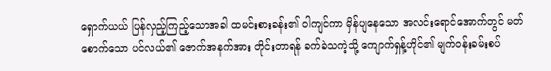ရှောက်ယယ် ပြန်လှည့်ကြည့်သောအခါ ထမင်းစားခန်း၏ ဝါကျင်ကာ မှိန်ပျနေသော အလင်းရောင်အောက်တွင် မတ်စောက်သော ပင်လယ်၏ ဇောက်အနက်အား တိုင်းတာရန် ခက်ခဲသကဲ့သို့ ကျောက်ရှန့်ဟိုင်၏ မျက်ဝန်းခမ်းစပ်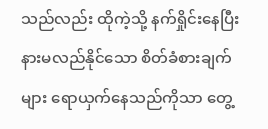သည်လည်း ထိုကဲ့သို့ နက်ရှိုင်းနေပြီး နားမလည်နိုင်သော စိတ်ခံစားချက်များ ရောယှက်နေသည်ကိုသာ တွေ့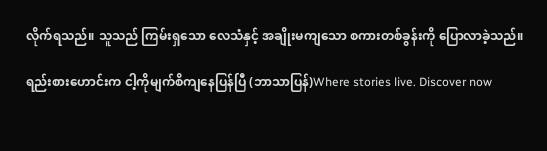လိုက်ရသည်။ သူသည် ကြမ်းရှသော လေသံနှင့် အချိုးမကျသော စကားတစ်ခွန်းကို ပြောလာခဲ့သည်။

ရည်းစားဟောင်းက ငါ့ကိုမျက်စိကျနေပြန်ပြီ (ဘာသာပြန်)Where stories live. Discover now